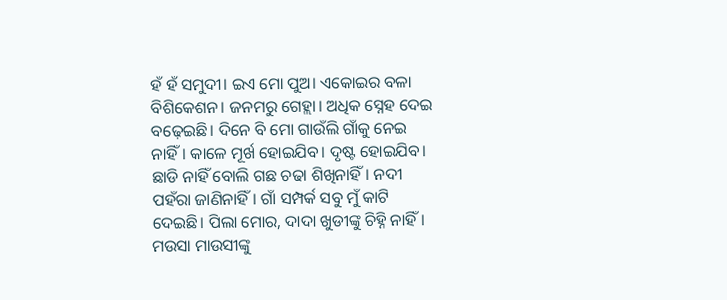ହଁ ହଁ ସମୁଦୀ। ଇଏ ମୋ ପୁଅ। ଏକୋଇର ବଳା ବିଶିକେଶନ। ଜନମରୁ ଗେହ୍ଲା। ଅଧିକ ସ୍ନେହ ଦେଇ ବଢ଼େଇଛି। ଦିନେ ବି ମୋ ଗାଉଁଲି ଗାଁକୁ ନେଇ ନାହିଁ। କାଳେ ମୂର୍ଖ ହୋଇଯିବ। ଦୃଷ୍ଟ ହୋଇଯିବ। ଛାଡି ନାହିଁ ବୋଲି ଗଛ ଚଢା ଶିଖିନାହିଁ। ନଦୀ ପହଁରା ଜାଣିନାହିଁ। ଗାଁ ସମ୍ପର୍କ ସବୁ ମୁଁ କାଟି ଦେଇଛି। ପିଲା ମୋର, ଦାଦା ଖୁଡୀଙ୍କୁ ଚିହ୍ନି ନାହିଁ। ମଉସା ମାଉସୀଙ୍କୁ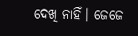ଦେଖି ନାହିଁ। ଜେଜେ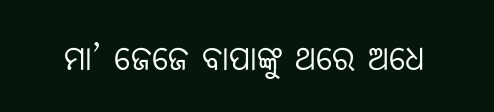ମା’ ଜେଜେ ବାପାଙ୍କୁ ଥରେ ଅଧେ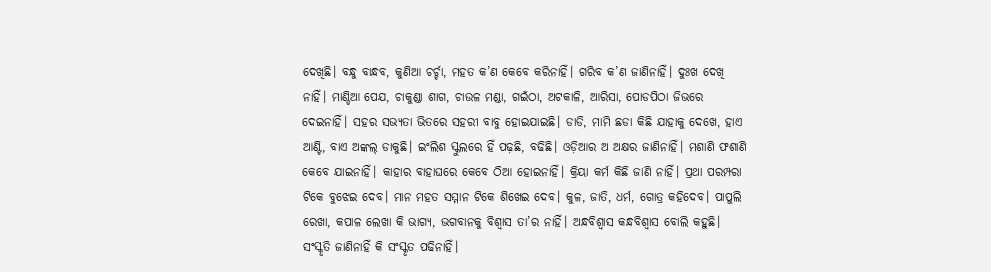ଦେଖିଛି। ବନ୍ଧୁ ବାନ୍ଧବ, କୁଣିଆ ଚର୍ଚ୍ଚା, ମହତ କ’ଣ କେବେ କରିନାହିଁ। ଗରିବ କ’ଣ ଜାଣିନାହିଁ। ଦୁଃଖ ଦେଖି ନାହିଁ। ମାଣ୍ଡିଆ ପେଯ, ଚାକୁଣ୍ଡା ଶାଗ, ଚାଉଳ ମଣ୍ଡା, ଗଇଁଠା, ଅଟକାଳି, ଆରିସା, ପୋଡପିଠା ଜିଭରେ ଦେଇନାହିଁ। ସହର ସଭ୍ୟତା ଭିତରେ ସହରୀ ବାବୁ ହୋଇଯାଇଛି। ଡାଡି, ମାମି ଛଡା କିଛି ଯାହାକୁ ଦେଖେ, ହାଏ ଆଣ୍ଟି, ବାଏ ଅଙ୍କଲ୍ ଡାକୁଛି। ଇଂଲିଶ ସ୍କୁଲରେ ହିଁ ପଢ଼ଛି, ବଢିଛି। ଓଡ଼ିଆର ଅ ଅକ୍ଷର ଜାଣିନାହିଁ। ମଶାଣି ଫଶାଣି କେବେ ଯାଇନାହିଁ। କାହାର ବାହାଘରେ କେବେ ଠିଆ ହୋଇନାହିଁ। କ୍ରିୟା କର୍ମ କିଛି ଜାଣି ନାହିଁ। ପ୍ରଥା ପରମ୍ପରା ଟିକେ ବୁଝେଇ ଦେବ। ମାନ ମହତ ସମ୍ମାନ ଟିକେ ଶିଖେଇ ଦେବ। କୁଳ, ଜାତି, ଧର୍ମ, ଗୋତ୍ର କହିଦେବ। ପାପୁଲି ରେଖା, କପାଳ ଲେଖା କି ଭାଗ୍ୟ, ଭଗବାନକୁ ବିଶ୍ୱାସ ତା’ର ନାହିଁ। ଅନ୍ଧବିଶ୍ୱାସ କନ୍ଧବିଶ୍ୱାସ ବୋଲି କହୁଛି। ସଂସ୍କୃତି ଜାଣିନାହିଁ କି ସଂସ୍କୃତ ପଢିନାହିଁ।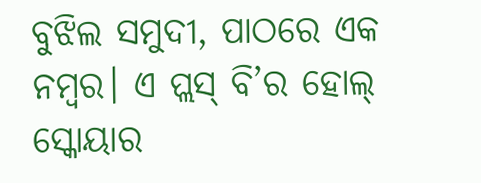ବୁଝିଲ ସମୁଦୀ, ପାଠରେ ଏକ ନମ୍ବର। ଏ ପ୍ଲସ୍ ବି’ର ହୋଲ୍ ସ୍କୋୟାର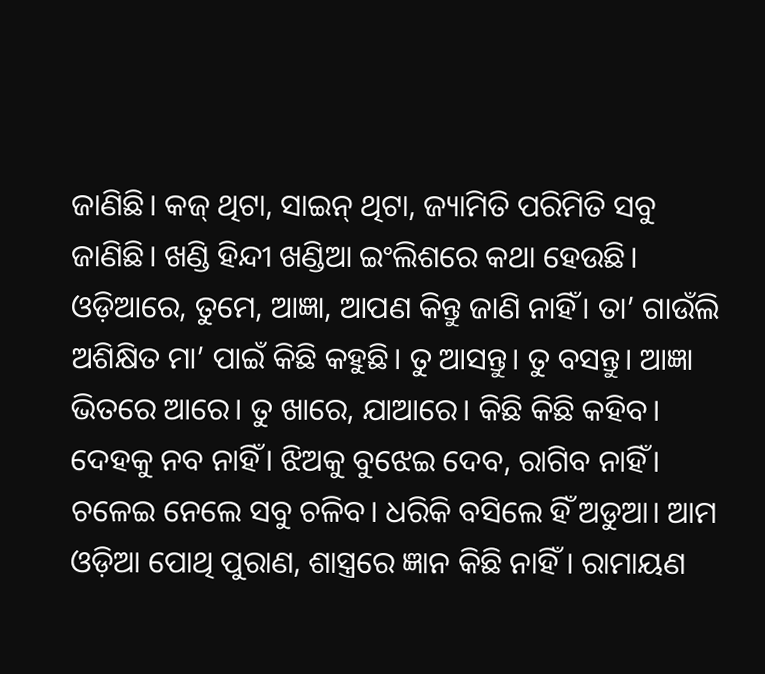ଜାଣିଛି। କଜ୍ ଥିଟା, ସାଇନ୍ ଥିଟା, ଜ୍ୟାମିତି ପରିମିତି ସବୁ ଜାଣିଛି। ଖଣ୍ଡି ହିନ୍ଦୀ ଖଣ୍ଡିଆ ଇଂଲିଶରେ କଥା ହେଉଛି। ଓଡ଼ିଆରେ, ତୁମେ, ଆଜ୍ଞା, ଆପଣ କିନ୍ତୁ ଜାଣି ନାହିଁ। ତା’ ଗାଉଁଲି ଅଶିକ୍ଷିତ ମା’ ପାଇଁ କିଛି କହୁଛି। ତୁ ଆସନ୍ତୁ। ତୁ ବସନ୍ତୁ। ଆଜ୍ଞା ଭିତରେ ଆରେ। ତୁ ଖାରେ, ଯାଆରେ। କିଛି କିଛି କହିବ। ଦେହକୁ ନବ ନାହିଁ। ଝିଅକୁ ବୁଝେଇ ଦେବ, ରାଗିବ ନାହିଁ। ଚଳେଇ ନେଲେ ସବୁ ଚଳିବ। ଧରିକି ବସିଲେ ହିଁ ଅଡୁଆ। ଆମ ଓଡ଼ିଆ ପୋଥି ପୁରାଣ, ଶାସ୍ତ୍ରରେ ଜ୍ଞାନ କିଛି ନାହିଁ । ରାମାୟଣ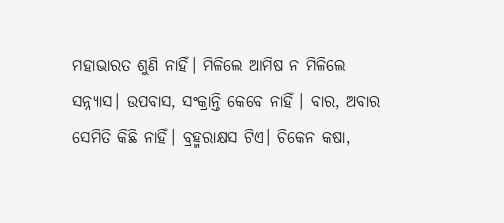ମହାଭାରତ ଶୁଣି ନାହିଁ। ମିଳିଲେ ଆମିଷ ନ ମିଳିଲେ ସନ୍ନ୍ୟାସ। ଉପବାସ, ସଂକ୍ରାନ୍ତି କେବେ ନାହିଁ । ବାର, ଅବାର ସେମିତି କିଛି ନାହିଁ। ବ୍ରହ୍ମରାକ୍ଷସ ଟିଏ। ଚିକେନ କଷା,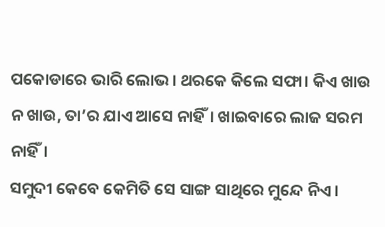ପକୋଡାରେ ଭାରି ଲୋଭ। ଥରକେ କିଲେ ସଫା। କିଏ ଖାଉ ନ ଖାଉ, ତା’ର ଯାଏ ଆସେ ନାହିଁ। ଖାଇବାରେ ଲାଜ ସରମ ନାହିଁ।
ସମୁଦୀ କେବେ କେମିତି ସେ ସାଙ୍ଗ ସାଥିରେ ମୁନ୍ଦେ ନିଏ।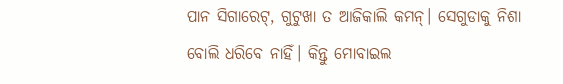ପାନ ସିଗାରେଟ୍, ଗୁଟୁଖା ତ ଆଜିକାଲି କମନ୍। ସେଗୁଡାକୁ ନିଶା ବୋଲି ଧରିବେ ନାହିଁ। କିନ୍ତୁ ମୋବାଇଲ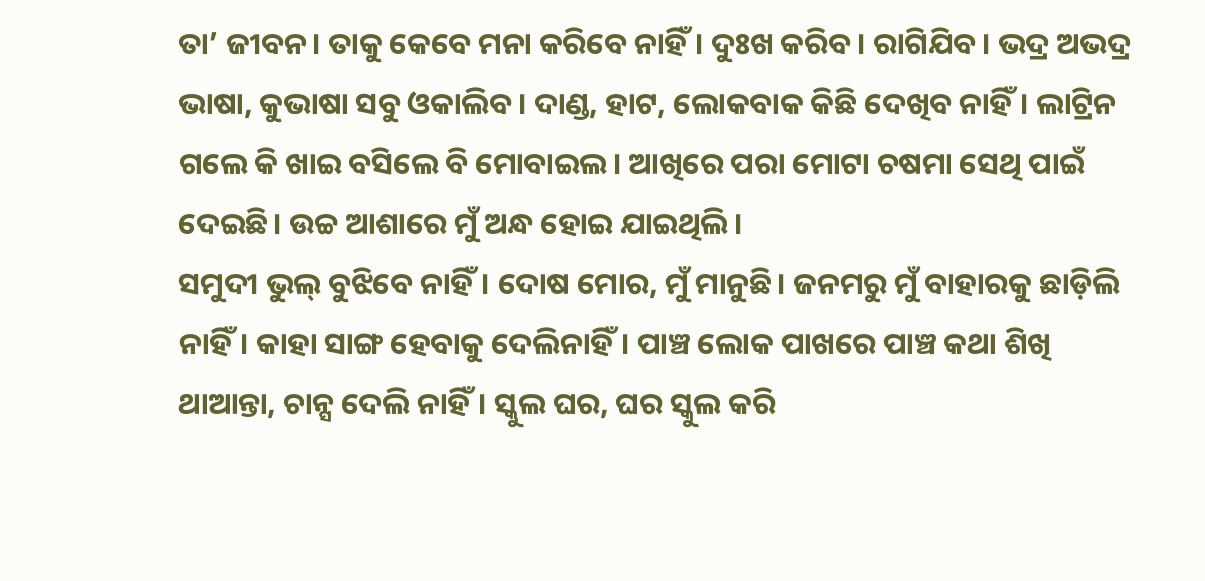ତା’ ଜୀବନ। ତାକୁ କେବେ ମନା କରିବେ ନାହିଁ। ଦୁଃଖ କରିବ। ରାଗିଯିବ। ଭଦ୍ର ଅଭଦ୍ର ଭାଷା, କୁଭାଷା ସବୁ ଓକାଲିବ। ଦାଣ୍ଡ, ହାଟ, ଲୋକବାକ କିଛି ଦେଖିବ ନାହିଁ। ଲାଟ୍ରିନ ଗଲେ କି ଖାଇ ବସିଲେ ବି ମୋବାଇଲ। ଆଖିରେ ପରା ମୋଟା ଚଷମା ସେଥି ପାଇଁ ଦେଇଛି। ଉଚ୍ଚ ଆଶାରେ ମୁଁ ଅନ୍ଧ ହୋଇ ଯାଇଥିଲି।
ସମୁଦୀ ଭୁଲ୍ ବୁଝିବେ ନାହିଁ। ଦୋଷ ମୋର, ମୁଁ ମାନୁଛି। ଜନମରୁ ମୁଁ ବାହାରକୁ ଛାଡ଼ିଲି ନାହିଁ। କାହା ସାଙ୍ଗ ହେବାକୁ ଦେଲିନାହିଁ। ପାଞ୍ଚ ଲୋକ ପାଖରେ ପାଞ୍ଚ କଥା ଶିଖି ଥାଆନ୍ତା, ଚାନ୍ସ ଦେଲି ନାହିଁ। ସ୍କୁଲ ଘର, ଘର ସ୍କୁଲ କରି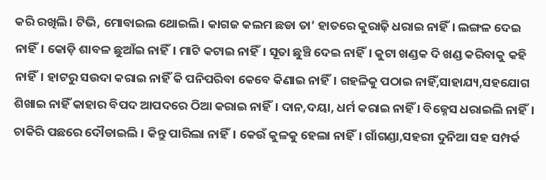କରି ରଖିଲି। ଟିଭି, ମୋବାଇଲ ଥୋଇଲି। କାଗଜ କଲମ ଛଡା ତା’ ହାତରେ କୁରାଢ଼ି ଧରାଇ ନାହିଁ। ଲଙ୍ଗଳ ଦେଇ ନାହିଁ। କୋଡ଼ି ଶାବଳ ଛୁଆଁଇ ନାହିଁ। ମାଟି କଟାଇ ନାହିଁ। ସୂତା ଛୁଞ୍ଚି ଦେଇ ନାହିଁ। କୁଟା ଖଣ୍ଡକ ଦି ଖଣ୍ଡ କରିବାକୁ କହି ନାହିଁ। ହାଟରୁ ସଉଦା କରାଇ ନାହିଁ କି ପନିପରିବା କେବେ କିଣାଇ ନାହିଁ। ଗହଳିକୁ ପଠାଇ ନାହିଁ,ସାହାଯ୍ୟ,ସହଯୋଗ ଶିଖାଇ ନାହିଁ କାହାର ବିପଦ ଆପଦରେ ଠିଆ କରାଇ ନାହିଁ। ଦାନ,ଦୟା, ଧର୍ମ କରାଇ ନାହିଁ । ବିଜ୍ନେସ ଧରାଇଲି ନାହିଁ। ଚାକିରି ପଛରେ ଦୌଡାଇଲି । କିନ୍ତୁ ପାରିଲା ନାହିଁ। କେଉଁ କୁଳକୁ ହେଲା ନାହିଁ। ଗାଁଗଣ୍ଡା,ସହରୀ ଦୁନିଆ ସହ ସମ୍ପର୍କ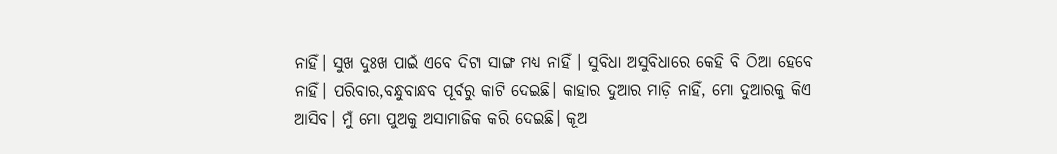ନାହିଁ। ସୁଖ ଦୁଃଖ ପାଇଁ ଏବେ ଦିଟା ସାଙ୍ଗ ମଧ୍ୟ ନାହିଁ । ସୁବିଧା ଅସୁବିଧାରେ କେହି ବି ଠିଆ ହେବେ ନାହିଁ। ପରିବାର,ବନ୍ଧୁବାନ୍ଧବ ପୂର୍ବରୁ କାଟି ଦେଇଛି। କାହାର ଦୁଆର ମାଡ଼ି ନାହିଁ, ମୋ ଦୁଆରକୁ କିଏ ଆସିବ। ମୁଁ ମୋ ପୁଅକୁ ଅସାମାଜିକ କରି ଦେଇଛି। କୂଅ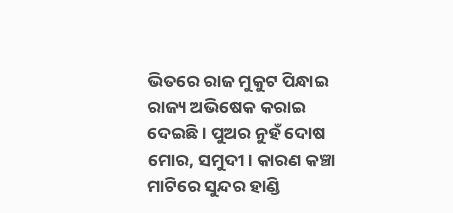ଭିତରେ ରାଜ ମୁକୁଟ ପିନ୍ଧାଇ ରାଜ୍ୟ ଅଭିଷେକ କରାଇ ଦେଇଛି। ପୁଅର ନୁହଁ ଦୋଷ ମୋର, ସମୁଦୀ। କାରଣ କଞ୍ଚା ମାଟିରେ ସୁନ୍ଦର ହାଣ୍ଡି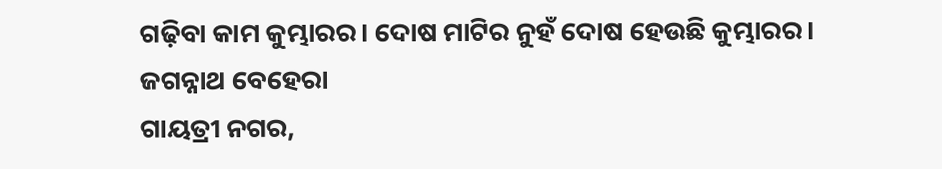ଗଢ଼ିବା କାମ କୁମ୍ଭାରର। ଦୋଷ ମାଟିର ନୁହଁ ଦୋଷ ହେଉଛି କୁମ୍ଭାରର।
ଜଗନ୍ନାଥ ବେହେରା
ଗାୟତ୍ରୀ ନଗର,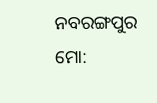ନବରଙ୍ଗପୁର
ମୋ: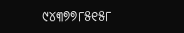୯୪୩୭୭୮୫୧୫୮